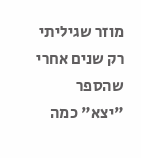מוזר שגיליתי רק שנים אחרי שהספר "יצא" כמה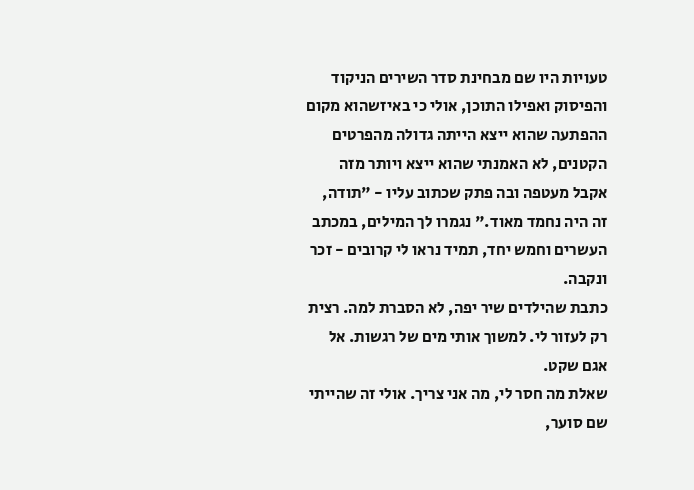טעויות היו שם מבחינת סדר השירים הניקוד והפיסוק ואפילו התוכן, אולי כי באיזשהוא מקום ההפתעה שהוא ייצא הייתה גדולה מהפרטים הקטנים, לא האמנתי שהוא ייצא ויותר מזה אקבל מעטפה ובה פתק שכתוב עליו - "תודה, זה היה נחמד מאוד." נגמרו לך המילים, במכתב העשרים וחמש יחד, תמיד נראו לי קרובים - זכר ונקבה.
כתבת שהילדים שיר יפה, לא הסברת למה. רצית רק לעזור לי. למשוך אותי מים של רגשות. אל אגם שקט.
שאלת מה חסר לי, מה אני צריך. אולי זה שהייתי שם סוער,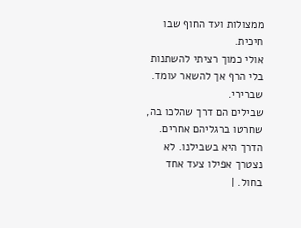ממצולות ועד החוף שבו חיכית.
אולי כמוך רציתי להשתנות בלי הרף אך להשאר עומד. שברירי.
שבילים הם דרך שהלכו בה, שחרטו ברגליהם אחרים. הדרך היא בשבילנו. לא נצטרך אפילו צעד אחד בחול. |